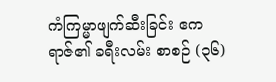ကံကြမ္မာဖျက်ဆီးခြင်း ဧကရာဇ်၏ ခရီးလမ်း စာစဉ် (၃၆)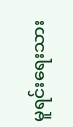မူရင်းရေးသား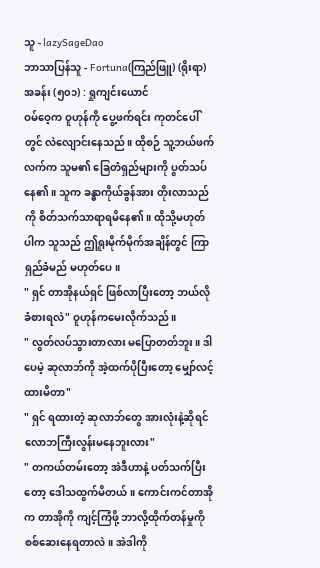သူ - lazySageDao
ဘာသာပြန်သူ - Fortuna(ကြည်ဖြူ) (ရိုးရာ)
အခန်း (၅၀၁) : ရှုကျင်းယောင်
ဝမ်ဝေ့က ဝူဟုန်ကို ပွေ့ဖက်ရင်း ကုတင်ပေါ်တွင် လဲလျောင်းနေသည်။ ထိုစဉ် သူ့ဘယ်ဖက်လက်က သူမ၏ ခြေတံရှည်များကို ပွတ်သပ်နေ၏။ သူက ခန္ဓာကိုယ်ခွန်အား တိုးလာသည်ကို စိတ်သက်သာရာရမိနေ၏။ ထိုသို့မဟုတ်ပါက သူသည် ဤရူးမိုက်မိုက်အချိန်တွင် ကြာရှည်ခံမည် မဟုတ်ပေ။
" ရှင် တာအိုနယ်ရှင် ဖြစ်လာပြီးတော့ ဘယ်လိုခံစားရလဲ" ဝူဟုန်ကမေးလိုက်သည်။
" လွတ်လပ်သွားတာလား မပြောတတ်ဘူး။ ဒါပေမဲ့ ဆုလာဘ်ကို အဲ့ထက်ပိုပြီးတော့ မျှော်လင့်ထားမိတာ"
" ရှင် ရထားတဲ့ ဆုလာဘ်တွေ အားလုံးနဲ့ဆိုရင် လောဘကြီးလွန်းမနေဘူးလား"
" တကယ်တမ်းတော့ အဲဒီဟာနဲ့ ပတ်သက်ပြီးတော့ ဒေါသထွက်မိတယ်။ ကောင်းကင်တာအိုက တာအိုကို ကျင့်ကြံဖို့ ဘာလို့ထိုက်တန်မှုကို စစ်ဆေးနေရတာလဲ။ အဲဒါကို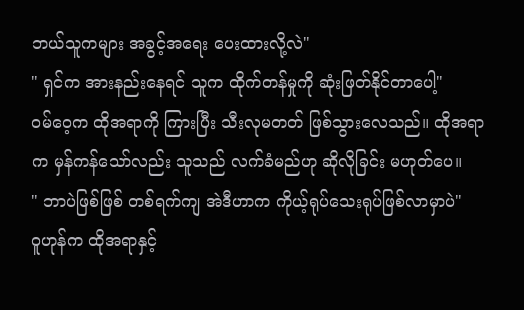ဘယ်သူကများ အခွင့်အရေး ပေးထားလို့လဲ"
" ရှင်က အားနည်းနေရင် သူက ထိုက်တန်မှုကို ဆုံးဖြတ်နိုင်တာပေါ့"
ဝမ်ဝေ့က ထိုအရာကို ကြားပြီး သီးလုမတတ် ဖြစ်သွားလေသည်။ ထိုအရာက မှန်ကန်သော်လည်း သူသည် လက်ခံမည်ဟု ဆိုလိုခြင်း မဟုတ်ပေ။
" ဘာပဲဖြစ်ဖြစ် တစ်ရက်ကျ အဲဒီဟာက ကိုယ့်ရုပ်သေးရုပ်ဖြစ်လာမှာပဲ"
ဝူဟုန်က ထိုအရာနှင့်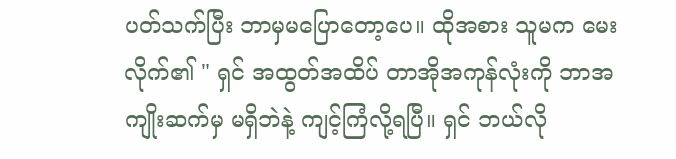ပတ်သက်ပြီး ဘာမှမပြောတော့ပေ။ ထိုအစား သူမက မေးလိုက်၏ " ရှင် အထွတ်အထိပ် တာအိုအကုန်လုံးကို ဘာအကျိုးဆက်မှ မရှိဘဲနဲ့ ကျင့်ကြံလို့ရပြီ။ ရှင် ဘယ်လို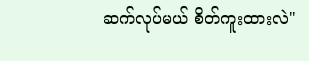ဆက်လုပ်မယ် စိတ်ကူးထားလဲ"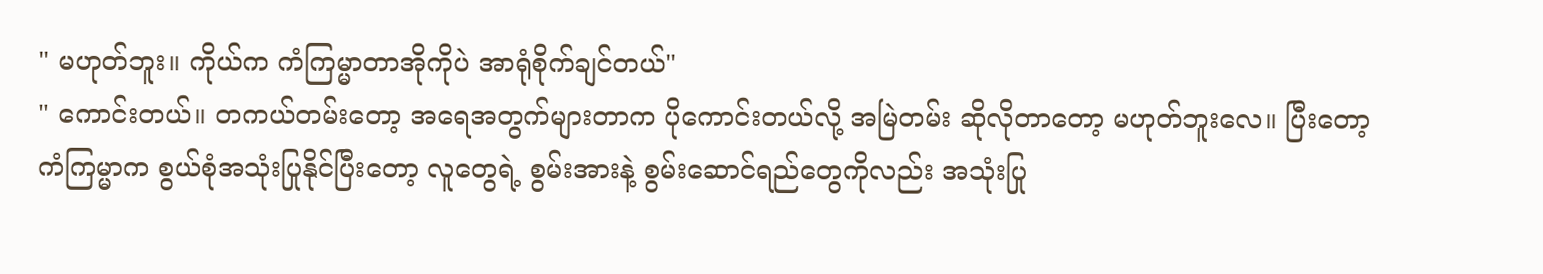" မဟုတ်ဘူး။ ကိုယ်က ကံကြမ္မာတာအိုကိုပဲ အာရုံစိုက်ချင်တယ်"
" ကောင်းတယ်။ တကယ်တမ်းတော့ အရေအတွက်များတာက ပိုကောင်းတယ်လို့ အမြဲတမ်း ဆိုလိုတာတော့ မဟုတ်ဘူးလေ။ ပြီးတော့ ကံကြမ္မာက စွယ်စုံအသုံးပြုနိုင်ပြီးတော့ လူတွေရဲ့ စွမ်းအားနဲ့ စွမ်းဆောင်ရည်တွေကိုလည်း အသုံးပြု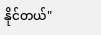နိုင်တယ်"